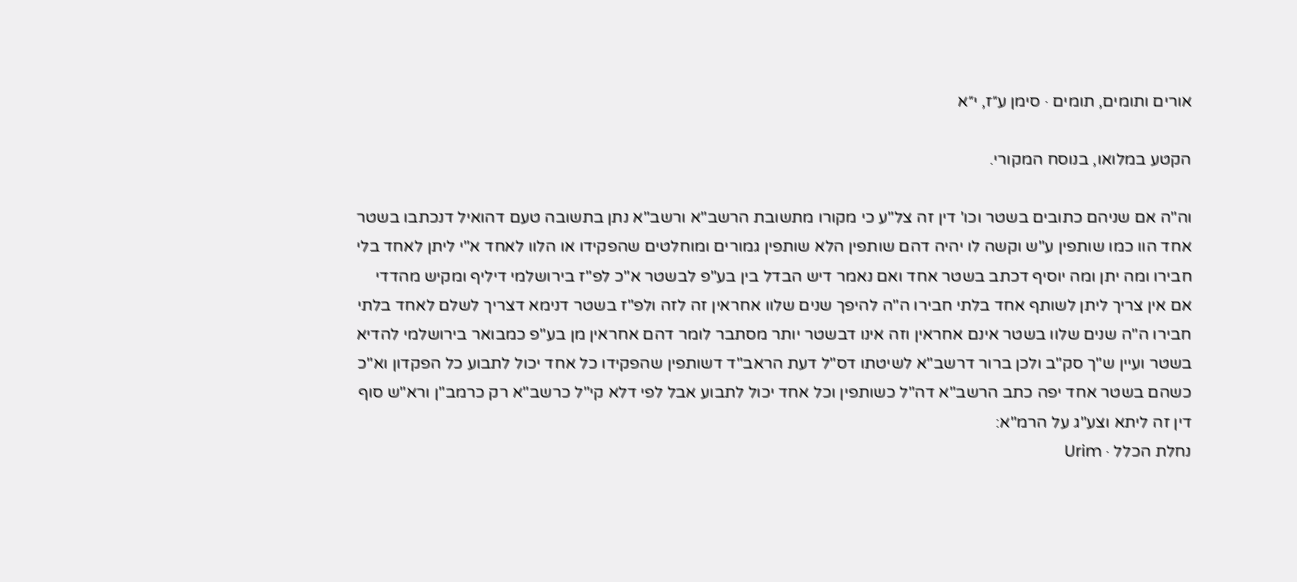אורים ותומים, תומים · סימן ע״ז, י״א

הקטע במלואו, בנוסח המקורי.

וה"ה אם שניהם כתובים בשטר וכו' דין זה צל"ע כי מקורו מתשובת הרשב"א ורשב"א נתן בתשובה טעם דהואיל דנכתבו בשטר אחד הוו כמו שותפין ע"ש וקשה לו יהיה דהם שותפין הלא שותפין גמורים ומוחלטים שהפקידו או הלוו לאחד א"י ליתן לאחד בלי חבירו ומה יתן ומה יוסיף דכתב בשטר אחד ואם נאמר דיש הבדל בין בע"פ לבשטר א"כ לפ"ז בירושלמי דיליף ומקיש מהדדי אם אין צריך ליתן לשותף אחד בלתי חבירו ה"ה להיפך שנים שלוו אחראין זה לזה ולפ"ז בשטר דנימא דצריך לשלם לאחד בלתי חבירו ה"ה שנים שלוו בשטר אינם אחראין וזה אינו דבשטר יותר מסתבר לומר דהם אחראין מן בע"פ כמבואר בירושלמי להדיא בשטר ועיין ש"ך סק"ב ולכן ברור דרשב"א לשיטתו דס"ל דעת הראב"ד דשותפין שהפקידו כל אחד יכול לתבוע כל הפקדון וא"כ כשהם בשטר אחד יפה כתב הרשב"א דה"ל כשותפין וכל אחד יכול לתבוע אבל לפי דלא קי"ל כרשב"א רק כרמב"ן ורא"ש סוף דין זה ליתא וצע"ג על הרמ"א:
נחלת הכלל · Urim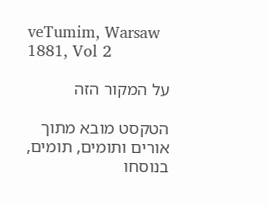veTumim, Warsaw 1881, Vol 2

על המקור הזה

הטקסט מובא מתוך אורים ותומים, תומים, בנוסחו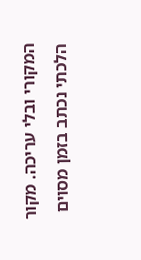המקורי ובלי עריכה. מקור הלכתי נכתב בזמן מסוים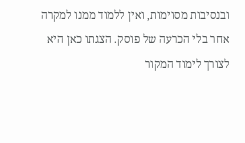ובנסיבות מסוימות, ואין ללמוד ממנו למקרה אחר בלי הכרעה של פוסק. הצגתו כאן היא לצורך לימוד המקור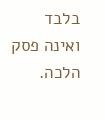בלבד ואינה פסק הלכה.